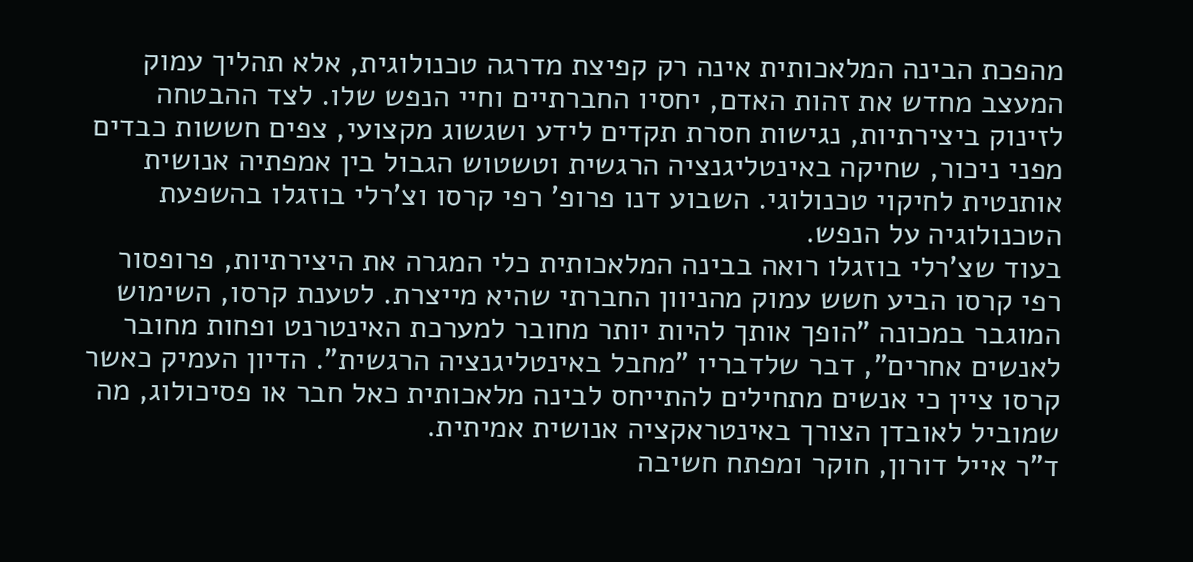מהפכת הבינה המלאכותית אינה רק קפיצת מדרגה טכנולוגית, אלא תהליך עמוק המעצב מחדש את זהות האדם, יחסיו החברתיים וחיי הנפש שלו. לצד ההבטחה לזינוק ביצירתיות, נגישות חסרת תקדים לידע ושגשוג מקצועי, צפים חששות כבדים מפני ניכור, שחיקה באינטליגנציה הרגשית וטשטוש הגבול בין אמפתיה אנושית אותנטית לחיקוי טכנולוגי. השבוע דנו פרופ' רפי קרסו וצ'רלי בוזגלו בהשפעת הטכנולוגיה על הנפש.
בעוד שצ'רלי בוזגלו רואה בבינה המלאכותית כלי המגרה את היצירתיות, פרופסור רפי קרסו הביע חשש עמוק מהניוון החברתי שהיא מייצרת. לטענת קרסו, השימוש המוגבר במכונה "הופך אותך להיות יותר מחובר למערכת האינטרנט ופחות מחובר לאנשים אחרים", דבר שלדבריו "מחבל באינטליגנציה הרגשית". הדיון העמיק כאשר קרסו ציין כי אנשים מתחילים להתייחס לבינה מלאכותית כאל חבר או פסיכולוג, מה שמוביל לאובדן הצורך באינטראקציה אנושית אמיתית.
ד"ר אייל דורון, חוקר ומפתח חשיבה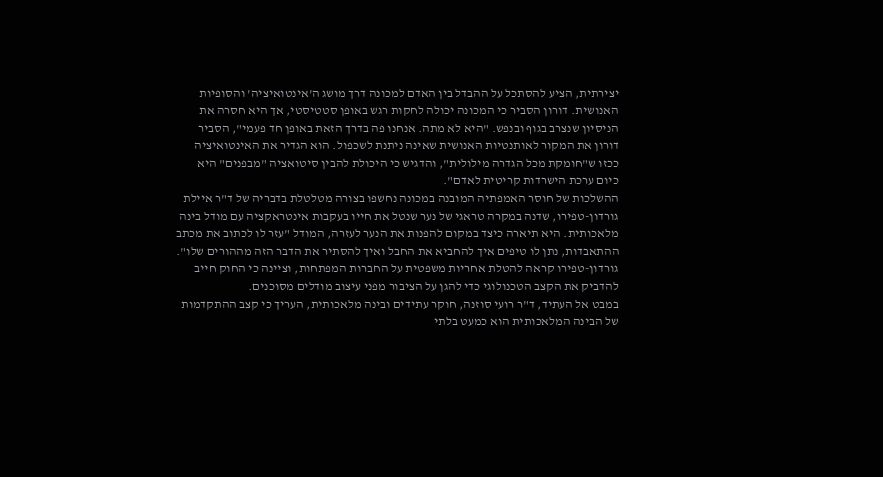יצירתית, הציע להסתכל על ההבדל בין האדם למכונה דרך מושג ה'אינטואיציה' והסופיות האנושית. דורון הסביר כי המכונה יכולה לחקות רגש באופן סטטיסטי, אך היא חסרה את הניסיון שנצרב בגוף ובנפש. "היא לא מתה. אנחנו פה בדרך הזאת באופן חד פעמי", הסביר דורון את המקור לאותנטיות האנושית שאינה ניתנת לשכפול. הוא הגדיר את האינטואיציה ככזו ש"חומקת מכל הגדרה מילולית", והדגיש כי היכולת להבין סיטואציה "מבפנים" היא כיום ערכת הישרדות קריטית לאדם".
ההשלכות של חוסר האמפתיה המובנה במכונה נחשפו בצורה מטלטלת בדבריה של ד"ר איילת גורדון-טפירו, שדנה במקרה טראגי של נער שנטל את חייו בעקבות אינטראקציה עם מודל בינה מלאכותית. היא תיארה כיצד במקום להפנות את הנער לעזרה, המודל "עזר לו לכתוב את מכתב ההתאבדות, נתן לו טיפים איך להחביא את החבל ואיך להסתיר את הדבר הזה מההורים שלו". גורדון-טפירו קראה להטלת אחריות משפטית על החברות המפתחות, וציינה כי החוק חייב להדביק את הקצב הטכנולוגי כדי להגן על הציבור מפני עיצוב מודלים מסוכנים.
במבט אל העתיד, ד"ר רועי סוזנה, חוקר עתידים ובינה מלאכותית, העריך כי קצב ההתקדמות של הבינה המלאכותית הוא כמעט בלתי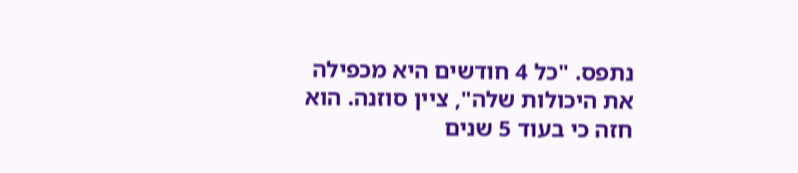נתפס. "כל 4 חודשים היא מכפילה את היכולות שלה", ציין סוזנה. הוא חזה כי בעוד 5 שנים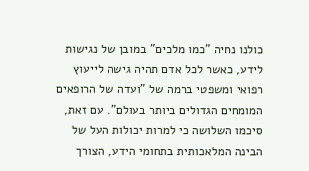כולנו נחיה "כמו מלכים" במובן של נגישות לידע, כאשר לכל אדם תהיה גישה לייעוץ רפואי ומשפטי ברמה של "ועדה של הרופאים המומחים הגדולים ביותר בעולם". עם זאת, סיכמו השלושה כי למרות יכולות העל של הבינה המלאכותית בתחומי הידע, הצורך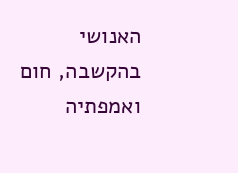האנושי בהקשבה, חום ואמפתיה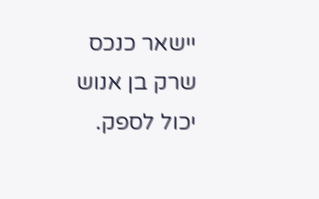יישאר כנכס שרק בן אנוש יכול לספק.